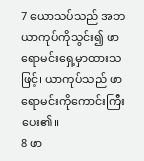7 ယောသပ်သည် အဘယာကုပ်ကိုသွင်း၍ ဖာရောမင်းရှေ့မှာထားသဖြင့်၊ ယာကုပ်သည် ဖာရောမင်းကိုကောင်းကြီးပေး၏။
8 ဖာ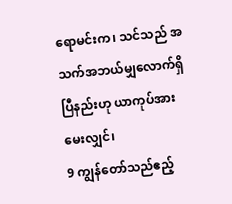ရောမင်းက၊ သင်သည် အသက်အဘယ်မျှလောက်ရှိပြီနည်းဟု ယာကုပ်အား မေးလျှင်၊
9 ကျွန်တော်သည်ဧည့်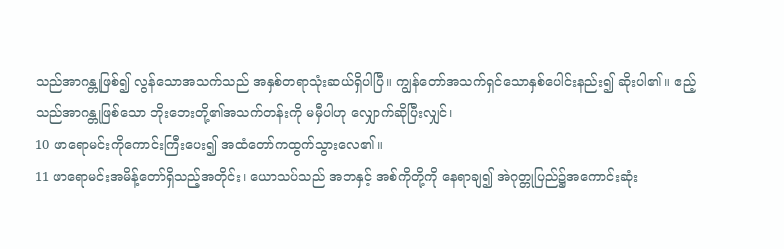သည်အာဂန္တုဖြစ်၍ လွန်သောအသက်သည် အနှစ်တရာသုံးဆယ်ရှိပါပြီ။ ကျွန်တော်အသက်ရှင်သောနှစ်ပေါင်းနည်း၍ ဆိုးပါ၏။ ဧည့်သည်အာဂန္တုဖြစ်သော ဘိုးဘေးတို့၏အသက်တန်းကို မမှီပါဟု လျှောက်ဆိုပြီးလျှင်၊
10 ဖာရောမင်းကိုကောင်းကြီးပေး၍ အထံတော်ကထွက်သွားလေ၏။
11 ဖာရောမင်းအမိန့်တော်ရှိသည့်အတိုင်း၊ ယောသပ်သည် အဘနှင့် အစ်ကိုတို့ကို နေရာချ၍ အဲဂုတ္တုပြည်၌အကောင်းဆုံး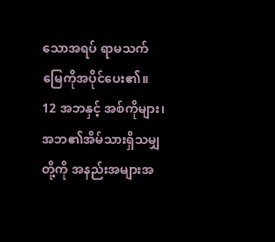သောအရပ် ရာမသက်မြေကိုအပိုင်ပေး၏။
12 အဘနှင့် အစ်ကိုများ၊ အဘ၏အိမ်သားရှိသမျှတို့ကို အနည်းအများအ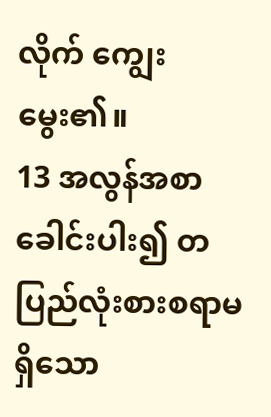လိုက် ကျွေးမွေး၏။
13 အလွန်အစာခေါင်းပါး၍ တပြည်လုံးစားစရာမရှိသော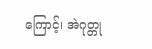ကြောင့်၊ အဲဂုတ္တု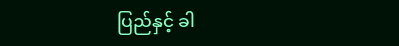ပြည်နှင့် ခါ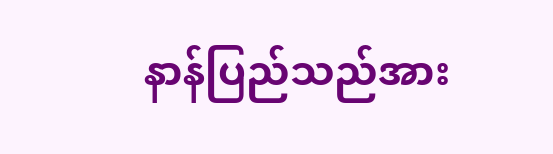နာန်ပြည်သည်အား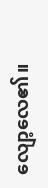လျော့လေ၏။